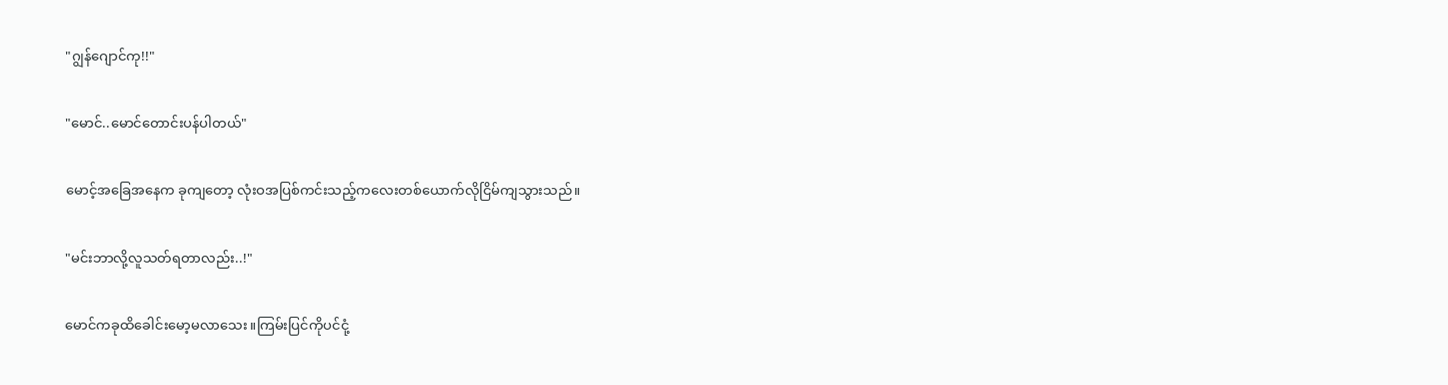"ဂျွန်ဂျောင်ကု!!"

"မောင်..မောင်တောင်းပန်ပါတယ်"

မောင့်အခြေအနေက ခုကျတော့ လုံးဝအပြစ်ကင်းသည့်ကလေးတစ်ယောက်လိုငြိမ်ကျသွားသည်။

"မင်းဘာလို့လူသတ်ရတာလည်း..!"

မောင်ကခုထိခေါင်းမော့မလာသေး။ကြမ်းပြင်ကိုပင်ငုံ့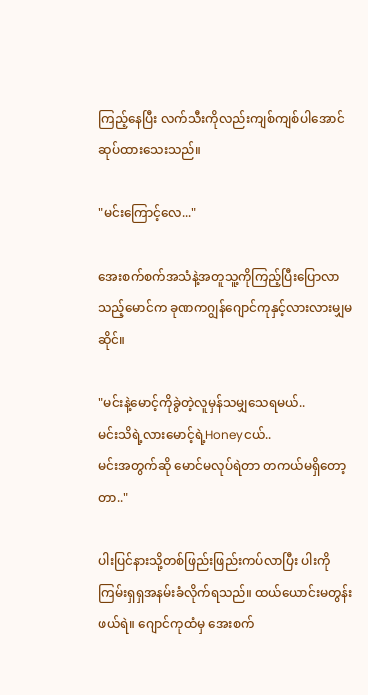ကြည့်နေပြီး လက်သီးကိုလည်းကျစ်ကျစ်ပါအောင်ဆုပ်ထားသေးသည်။

"မင်းကြောင့်လေ..."

အေးစက်စက်အသံနဲ့အတူသူ့ကိုကြည့်ပြီးပြောလာသည့်မောင်က ခုဏကဂျွန်ဂျောင်ကုနှင့်လားလားမျှမဆိုင်။

"မင်းနဲ့မောင့်ကိုခွဲတဲ့လူမှန်သမျှသေရမယ်..
မင်းသိရဲ့လားမောင့်ရဲ့Honeyငယ်..
မင်းအတွက်ဆို မောင်မလုပ်ရဲတာ တကယ်မရှိတော့တာ.."

ပါးပြင်နားသို့တစ်ဖြည်းဖြည်းကပ်လာပြီး ပါးကိုကြမ်းရှရှအနမ်းခံလိုက်ရသည်။ ထယ်ယောင်းမတွန်းဖယ်ရဲ။ ဂျောင်ကုထံမှ အေးစက်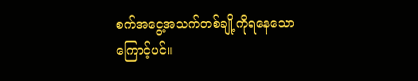စက်အငွေ့အသက်တစ်ချို့ကိုရနေသောကြောင့်ပင်။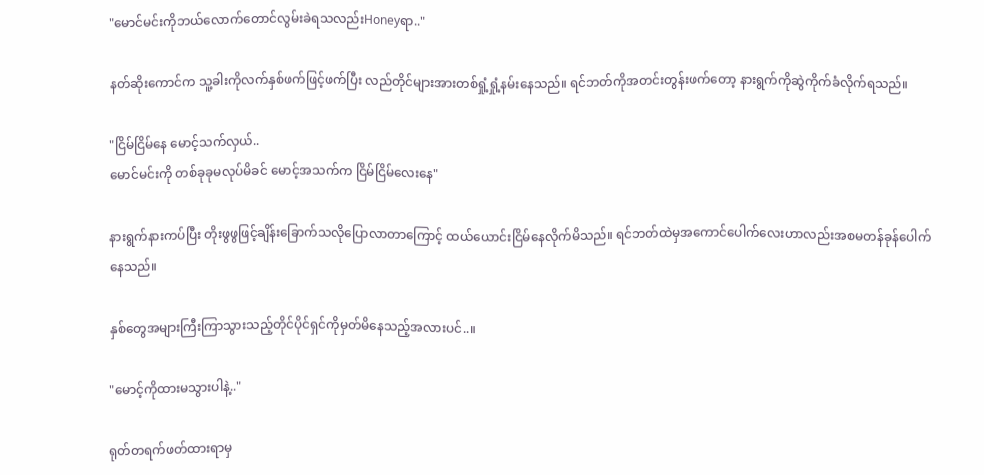"မောင်မင်းကိုဘယ်လောက်တောင်လွမ်းခဲရသလည်းHoneyရာ.."

နတ်ဆိုးကောင်က သူ့ခါးကိုလက်နှစ်ဖက်ဖြင့်ဖက်ပြီး လည်တိုင်များအားတစ်ရှုံ့ရှုံ့နမ်းနေသည်။ ရင်ဘတ်ကိုအတင်းတွန်းဖက်တော့ နားရွက်ကိုဆွဲကိုက်ခံလိုက်ရသည်။

"ငြိမ်ငြိမ်နေ မောင့်သက်လှယ်..
မောင်မင်းကို တစ်ခုခုမလုပ်မိခင် မောင့်အသက်က ငြိမ်ငြိမ်လေးနေ"

နားရွက်နားကပ်ပြီး တိုးဖွဖွဖြင့်ချိန်းခြောက်သလိုပြောလာတာကြောင့် ထယ်ယောင်းငြိမ်နေလိုက်မိသည်။ ရင်ဘတ်ထဲမှအကောင်ပေါက်လေးဟာလည်းအစမတန်ခုန်ပေါက်နေသည်။

နှစ်တွေအများကြီးကြာသွားသည့်တိုင်ပိုင်ရှင်ကိုမှတ်မိနေသည့်အလားပင်..။

"မောင့်ကိုထားမသွားပါနဲ့.."

ရုတ်တရက်ဖတ်ထားရာမှ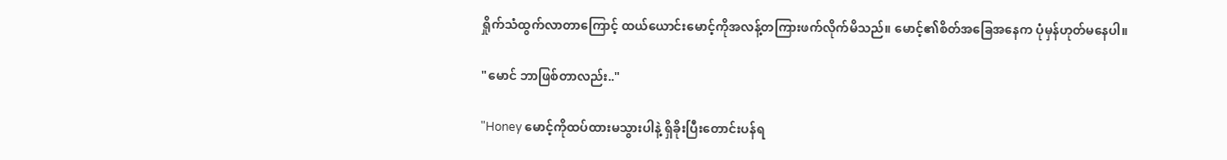ရှိုက်သံထွက်လာတာကြောင့် ထယ်ယောင်းမောင့်ကိုအလန့်တကြားဖက်လိုက်မိသည်။ မောင့်၏စိတ်အခြေအနေက ပုံမှန်ဟုတ်မနေပါ။

"မောင် ဘာဖြစ်တာလည်း.."

"Honey မောင့်ကိုထပ်ထားမသွားပါနဲ့ ရှိခိုးပြီးတောင်းပန်ရ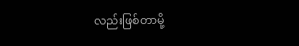လည်းဖြစ်တာမို့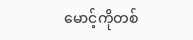မောင့်ကိုတစ်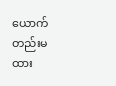ယောက်တည်းမထား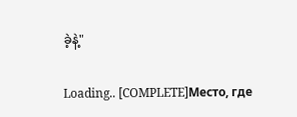ခဲ့နဲ့"

Loading.. [COMPLETE]Место, где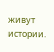живут истории.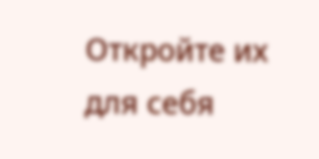Откройте их для себя